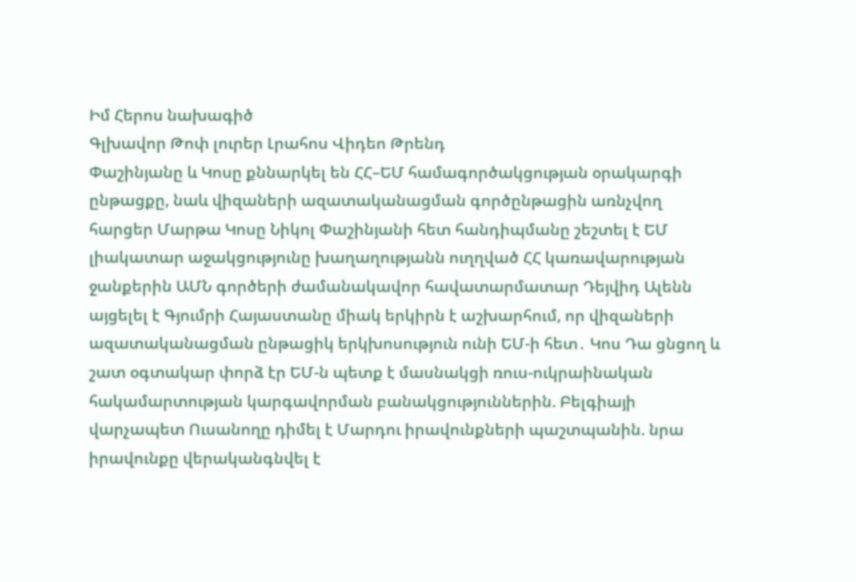Իմ Հերոս նախագիծ
Գլխավոր Թոփ լուրեր Լրահոս Վիդեո Թրենդ
Փաշինյանը և Կոսը քննարկել են ՀՀ–ԵՄ համագործակցության օրակարգի ընթացքը, նաև վիզաների ազատականացման գործընթացին առնչվող հարցեր Մարթա Կոսը Նիկոլ Փաշինյանի հետ հանդիպմանը շեշտել է ԵՄ լիակատար աջակցությունը խաղաղությանն ուղղված ՀՀ կառավարության ջանքերին ԱՄՆ գործերի ժամանակավոր հավատարմատար Դեյվիդ Ալենն այցելել է Գյումրի Հայաստանը միակ երկիրն է աշխարհում, որ վիզաների ազատականացման ընթացիկ երկխոսություն ունի ԵՄ-ի հետ․ Կոս Դա ցնցող և շատ օգտակար փորձ էր ԵՄ-ն պետք է մասնակցի ռուս-ուկրաինական հակամարտության կարգավորման բանակցություններին. Բելգիայի վարչապետ Ուսանողը դիմել է Մարդու իրավունքների պաշտպանին. նրա իրավունքը վերականգնվել է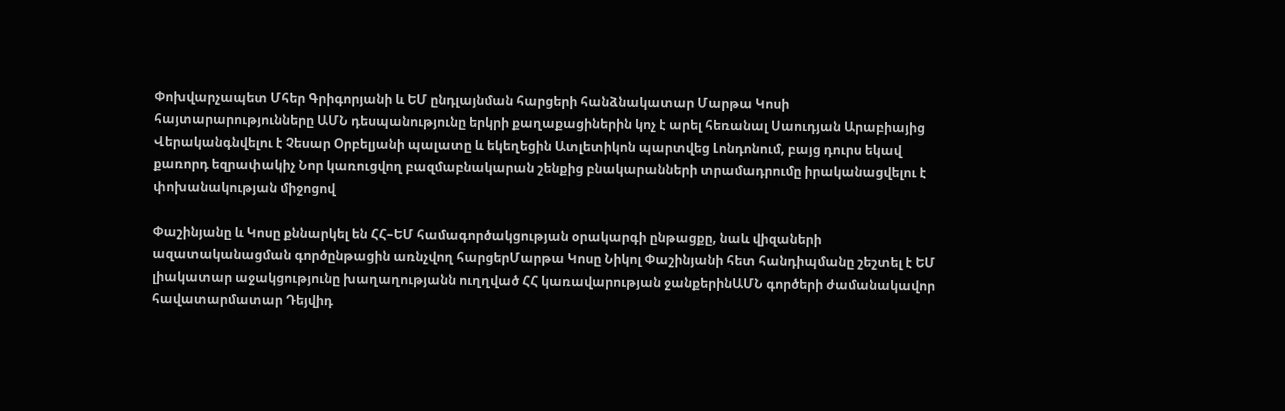Փոխվարչապետ Մհեր Գրիգորյանի և ԵՄ ընդլայնման հարցերի հանձնակատար Մարթա Կոսի հայտարարությունները ԱՄՆ դեսպանությունը երկրի քաղաքացիներին կոչ է արել հեռանալ Սաուդյան Արաբիայից Վերականգնվելու է Չեսար Օրբելյանի պալատը և եկեղեցին Ատլետիկոն պարտվեց Լոնդոնում, բայց դուրս եկավ քառորդ եզրափակիչ Նոր կառուցվող բազմաբնակարան շենքից բնակարանների տրամադրումը իրականացվելու է փոխանակության միջոցով

Փաշինյանը և Կոսը քննարկել են ՀՀ–ԵՄ համագործակցության օրակարգի ընթացքը, նաև վիզաների ազատականացման գործընթացին առնչվող հարցերՄարթա Կոսը Նիկոլ Փաշինյանի հետ հանդիպմանը շեշտել է ԵՄ լիակատար աջակցությունը խաղաղությանն ուղղված ՀՀ կառավարության ջանքերինԱՄՆ գործերի ժամանակավոր հավատարմատար Դեյվիդ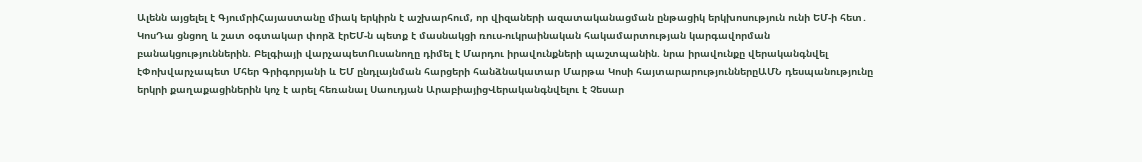Ալենն այցելել է ԳյումրիՀայաստանը միակ երկիրն է աշխարհում, որ վիզաների ազատականացման ընթացիկ երկխոսություն ունի ԵՄ-ի հետ․ ԿոսԴա ցնցող և շատ օգտակար փորձ էրԵՄ-ն պետք է մասնակցի ռուս-ուկրաինական հակամարտության կարգավորման բանակցություններին. Բելգիայի վարչապետՈւսանողը դիմել է Մարդու իրավունքների պաշտպանին. նրա իրավունքը վերականգնվել էՓոխվարչապետ Մհեր Գրիգորյանի և ԵՄ ընդլայնման հարցերի հանձնակատար Մարթա Կոսի հայտարարություններըԱՄՆ դեսպանությունը երկրի քաղաքացիներին կոչ է արել հեռանալ Սաուդյան ԱրաբիայիցՎերականգնվելու է Չեսար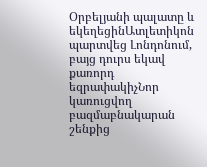Օրբելյանի պալատը և եկեղեցինԱտլետիկոն պարտվեց Լոնդոնում, բայց դուրս եկավ քառորդ եզրափակիչՆոր կառուցվող բազմաբնակարան շենքից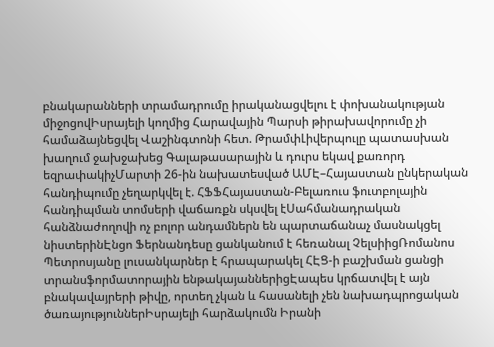բնակարանների տրամադրումը իրականացվելու է փոխանակության միջոցովԻսրայելի կողմից Հարավային Պարսի թիրախավորումը չի համաձայնեցվել Վաշինգտոնի հետ. ԹրամփԼիվերպուլը պատասխան խաղում ջախջախեց Գալաթասարային և դուրս եկավ քառորդ եզրափակիչՄարտի 26-ին նախատեսված ԱՄԷ–Հայաստան ընկերական հանդիպումը չեղարկվել է. ՀՖՖՀայաստան-Բելառուս ֆուտբոլային հանդիպման տոմսերի վաճառքն սկսվել էՍահմանադրական հանձնաժողովի ոչ բոլոր անդամներն են պարտաճանաչ մասնակցել նիստերինԷնցո Ֆերնանդեսը ցանկանում է հեռանալ ՉելսիիցՌոմանոս Պետրոսյանը լուսանկարներ է հրապարակել ՀԷՑ-ի բաշխման ցանցի տրանսֆորմատորային ենթակայաններիցԷապես կրճատվել է այն բնակավայրերի թիվը, որտեղ չկան և հասանելի չեն նախադպրոցական ծառայություններԻսրայելի հարձակումն Իրանի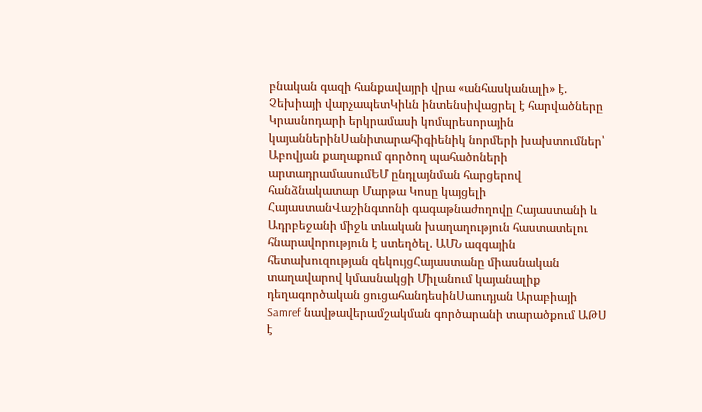բնական գազի հանքավայրի վրա «անհասկանալի» է. Չեխիայի վարչապետԿիևն ինտենսիվացրել է հարվածները Կրասնոդարի երկրամասի կոմպրեսորային կայաններինՍանիտարահիգիենիկ նորմերի խախտումներ՝ Աբովյան քաղաքում գործող պահածոների արտադրամասումԵՄ ընդլայնման հարցերով հանձնակատար Մարթա Կոսը կայցելի ՀայաստանՎաշինգտոնի գագաթնաժողովը Հայաստանի և Ադրբեջանի միջև տևական խաղաղություն հաստատելու հնարավորություն է ստեղծել. ԱՄՆ ազգային հետախուզության զեկույցՀայաստանը միասնական տաղավարով կմասնակցի Միլանում կայանալիք դեղագործական ցուցահանդեսինՍաուդյան Արաբիայի Samref նավթավերամշակման գործարանի տարածքում ԱԹՍ է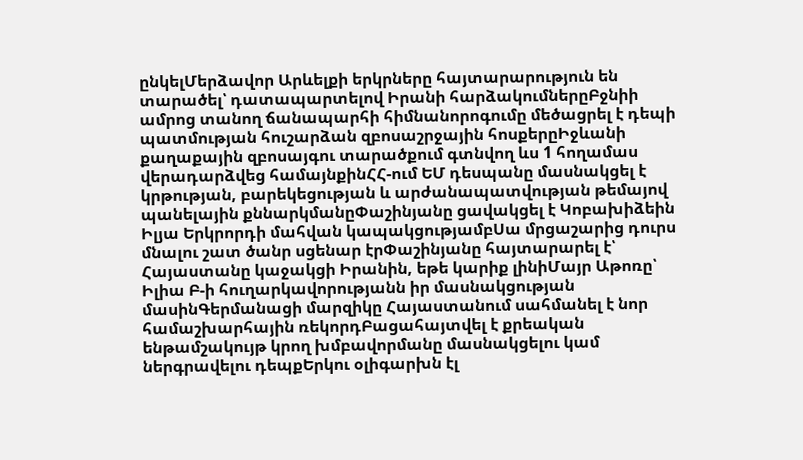ընկելՄերձավոր Արևելքի երկրները հայտարարություն են տարածել՝ դատապարտելով Իրանի հարձակումներըԲջնիի ամրոց տանող ճանապարհի հիմնանորոգումը մեծացրել է դեպի պատմության հուշարձան զբոսաշրջային հոսքերըԻջևանի քաղաքային զբոսայգու տարածքում գտնվող ևս 1 հողամաս վերադարձվեց համայնքինՀՀ-ում ԵՄ դեսպանը մասնակցել է կրթության, բարեկեցության և արժանապատվության թեմայով պանելային քննարկմանըՓաշինյանը ցավակցել է Կոբախիձեին Իլյա Երկրորդի մահվան կապակցությամբՍա մրցաշարից դուրս մնալու շատ ծանր սցենար էրՓաշինյանը հայտարարել է՝ Հայաստանը կաջակցի Իրանին, եթե կարիք լինիՄայր Աթոռը՝ Իլիա Բ-ի հուղարկավորությանն իր մասնակցության մասինԳերմանացի մարզիկը Հայաստանում սահմանել է նոր համաշխարհային ռեկորդԲացահայտվել է քրեական ենթամշակույթ կրող խմբավորմանը մասնակցելու կամ ներգրավելու դեպքԵրկու օլիգարխն էլ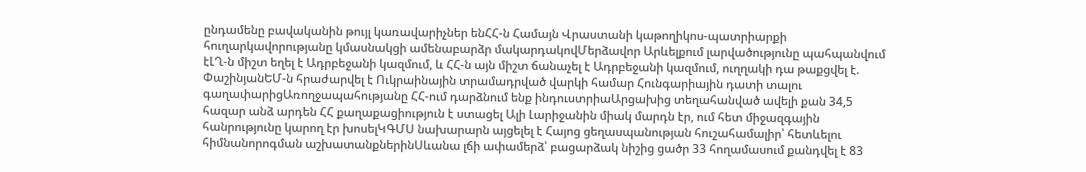ընդամենը բավականին թույլ կառավարիչներ ենՀՀ-ն Համայն Վրաստանի կաթողիկոս-պատրիարքի հուղարկավորությանը կմասնակցի ամենաբարձր մակարդակովՄերձավոր Արևելքում լարվածությունը պահպանվում էԼՂ-ն միշտ եղել է Ադրբեջանի կազմում, և ՀՀ-ն այն միշտ ճանաչել է Ադրբեջանի կազմում, ուղղակի դա թաքցվել է. ՓաշինյանԵՄ-ն հրաժարվել է Ուկրաինային տրամադրված վարկի համար Հունգարիային դատի տալու գաղափարիցԱռողջապահությանը ՀՀ-ում դարձնում ենք ինդուստրիաԱրցախից տեղահանված ավելի քան 34,5 հազար անձ արդեն ՀՀ քաղաքացիություն է ստացել Ալի Լարիջանին միակ մարդն էր, ում հետ միջազգային հանրությունը կարող էր խոսելԿԳՄՍ նախարարն այցելել է Հայոց ցեղասպանության հուշահամալիր՝ հետևելու հիմնանորոգման աշխատանքներինՍևանա լճի ափամերձ՝ բացարձակ նիշից ցածր 33 հողամասում քանդվել է 83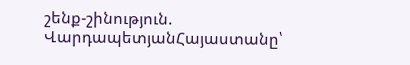շենք-շինություն. ՎարդապետյանՀայաստանը՝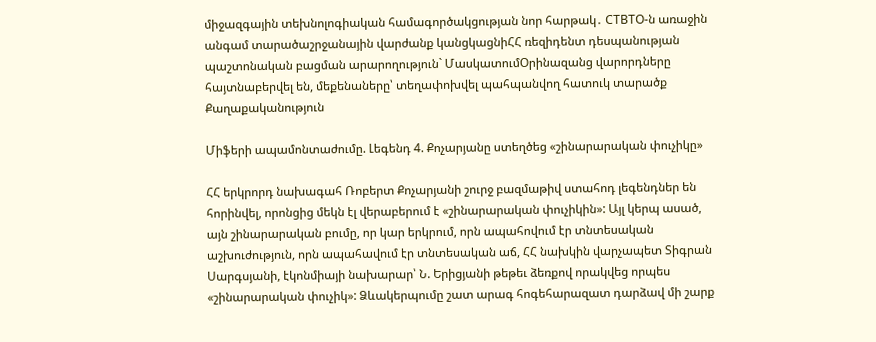միջազգային տեխնոլոգիական համագործակցության նոր հարթակ․ CTBTO-ն առաջին անգամ տարածաշրջանային վարժանք կանցկացնիՀՀ ռեզիդենտ դեսպանության պաշտոնական բացման արարողություն` ՄասկատումՕրինազանց վարորդները հայտնաբերվել են, մեքենաները՝ տեղափոխվել պահպանվող հատուկ տարածք
Քաղաքականություն

Միֆերի ապամոնտաժումը. Լեգենդ 4. Քոչարյանը ստեղծեց «շինարարական փուչիկը»

ՀՀ երկրորդ նախագահ Ռոբերտ Քոչարյանի շուրջ բազմաթիվ ստահոդ լեգենդներ են հորինվել, որոնցից մեկն էլ վերաբերում է «շինարարական փուչիկին»: Այլ կերպ ասած, այն շինարարական բումը, որ կար երկրում, որն ապահովում էր տնտեսական աշխուժություն, որն ապահավում էր տնտեսական աճ, ՀՀ նախկին վարչապետ Տիգրան Սարգսյանի, էկոնմիայի նախարար՝ Ն. Երիցյանի թեթեւ ձեռքով որակվեց որպես «շինարարական փուչիկ»: Ձևակերպումը շատ արագ հոգեհարազատ դարձավ մի շարք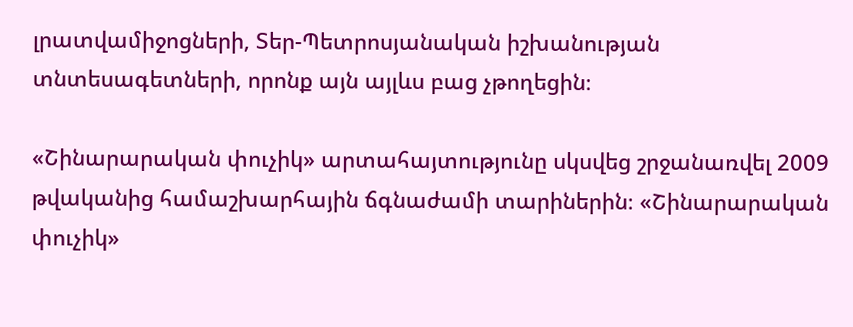լրատվամիջոցների, Տեր-Պետրոսյանական իշխանության տնտեսագետների, որոնք այն այլևս բաց չթողեցին։

«Շինարարական փուչիկ» արտահայտությունը սկսվեց շրջանառվել 2009 թվականից համաշխարհային ճգնաժամի տարիներին։ «Շինարարական փուչիկ»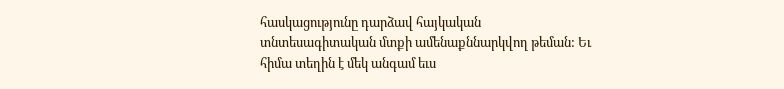հասկացությունը դարձավ հայկական տնտեսագիտական մտքի ամենաքննարկվող թեման: Եւ հիմա տեղին է մեկ անգամ եւս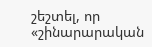շեշտել, որ «շինարարական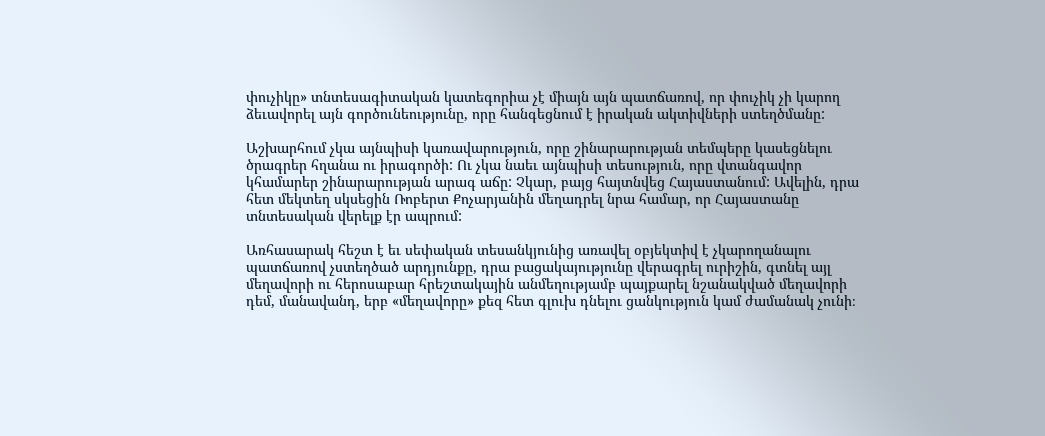փուչիկը» տնտեսագիտական կատեգորիա չէ միայն այն պատճառով, որ փուչիկ չի կարող ձեւավորել այն գործունեությունը, որը հանգեցնում է իրական ակտիվների ստեղծմանը:

Աշխարհում չկա այնպիսի կառավարություն, որը շինարարության տեմպերը կասեցնելու ծրագրեր հղանա ու իրագործի: Ու չկա նաեւ այնպիսի տեսություն, որը վտանգավոր կհամարեր շինարարության արագ աճը: Չկար, բայց հայտնվեց Հայաստանում: Ավելին, դրա հետ մեկտեղ սկսեցին Ռոբերտ Քոչարյանին մեղադրել նրա համար, որ Հայաստանը տնտեսական վերելք էր ապրում:

Առհասարակ հեշտ է եւ սեփական տեսանկյունից առավել օբյեկտիվ է չկարողանալու պատճառով չստեղծած արդյունքը, դրա բացակայությունը վերագրել ուրիշին, գտնել այլ մեղավորի ու հերոսաբար հրեշտակային անմեղությամբ պայքարել նշանակված մեղավորի դեմ, մանավանդ, երբ «մեղավորը» քեզ հետ գլուխ դնելու ցանկություն կամ ժամանակ չունի։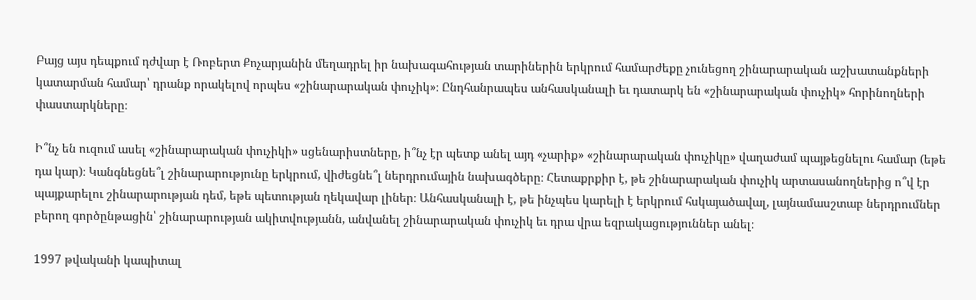Բայց այս դեպքում դժվար է Ռոբերտ Քոչարյանին մեղադրել իր նախագահության տարիներին երկրում համարժեքը չունեցող շինարարական աշխատանքների կատարման համար՝ դրանք որակելով որպես «շինարարական փուչիկ»։ Ընդհանրապես անհասկանալի եւ դատարկ են «շինարարական փուչիկ» հորինողների փաստարկները։

Ի՞նչ են ուզում ասել «շինարարական փուչիկի» սցենարիստները, ի՞նչ էր պետք անել այդ «չարիք» «շինարարական փուչիկը» վաղաժամ պայթեցնելու համար (եթե դա կար)։ Կանգնեցնե՞լ շինարարությունը երկրում, վիժեցնե՞լ ներդրումային նախագծերը։ Հետաքրքիր է, թե շինարարական փուչիկ արտասանողներից ո՞վ էր պայքարելու շինարարության դեմ, եթե պետության ղեկավար լիներ։ Անհասկանալի է, թե ինչպես կարելի է երկրում հսկայածավալ, լայնամասշտաբ ներդրումներ բերող գործընթացին՝ շինարարության ակիտվությանն, անվանել շինարարական փուչիկ եւ դրա վրա եզրակացություններ անել։

1997 թվականի կապիտալ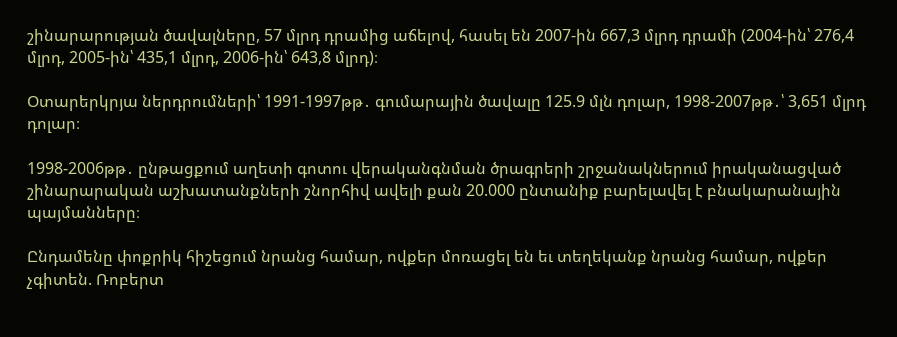շինարարության ծավալները, 57 մլրդ դրամից աճելով, հասել են 2007-ին 667,3 մլրդ դրամի (2004-ին՝ 276,4 մլրդ, 2005-ին՝ 435,1 մլրդ, 2006-ին՝ 643,8 մլրդ)։

Օտարերկրյա ներդրումների՝ 1991-1997թթ․ գումարային ծավալը 125.9 մլն դոլար, 1998-2007թթ․՝ 3,651 մլրդ դոլար։

1998-2006թթ․ ընթացքում աղետի գոտու վերականգնման ծրագրերի շրջանակներում իրականացված շինարարական աշխատանքների շնորհիվ ավելի քան 20.000 ընտանիք բարելավել է բնակարանային պայմանները։

Ընդամենը փոքրիկ հիշեցում նրանց համար, ովքեր մոռացել են եւ տեղեկանք նրանց համար, ովքեր չգիտեն. Ռոբերտ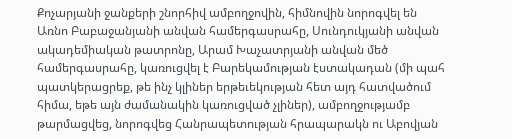Քոչարյանի ջանքերի շնորհիվ ամբողջովին, հիմնովին նորոգվել են Առնո Բաբաջանյանի անվան համերգասրահը, Սունդուկյանի անվան ակադեմիական թատրոնը, Արամ Խաչատրյանի անվան մեծ համերգասրահը, կառուցվել է Բարեկամության էստակադան (մի պահ պատկերացրեք, թե ինչ կլիներ երթեւեկության հետ այդ հատվածում հիմա, եթե այն ժամանակին կառուցված չլիներ), ամբողջությամբ թարմացվեց, նորոգվեց Հանրապետության հրապարակն ու Աբովյան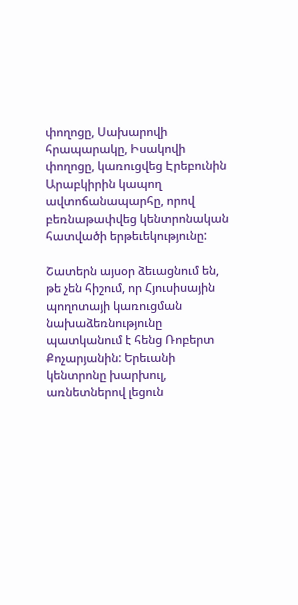փողոցը, Սախարովի հրապարակը, Իսակովի փողոցը, կառուցվեց Էրեբունին Արաբկիրին կապող ավտոճանապարհը, որով բեռնաթափվեց կենտրոնական հատվածի երթեւեկությունը:

Շատերն այսօր ձեւացնում են, թե չեն հիշում, որ Հյուսիսային պողոտայի կառուցման նախաձեռնությունը պատկանում է հենց Ռոբերտ Քոչարյանին: Երեւանի կենտրոնը խարխուլ, առնետներով լեցուն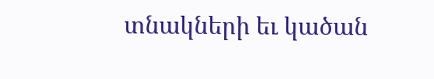տնակների եւ կածան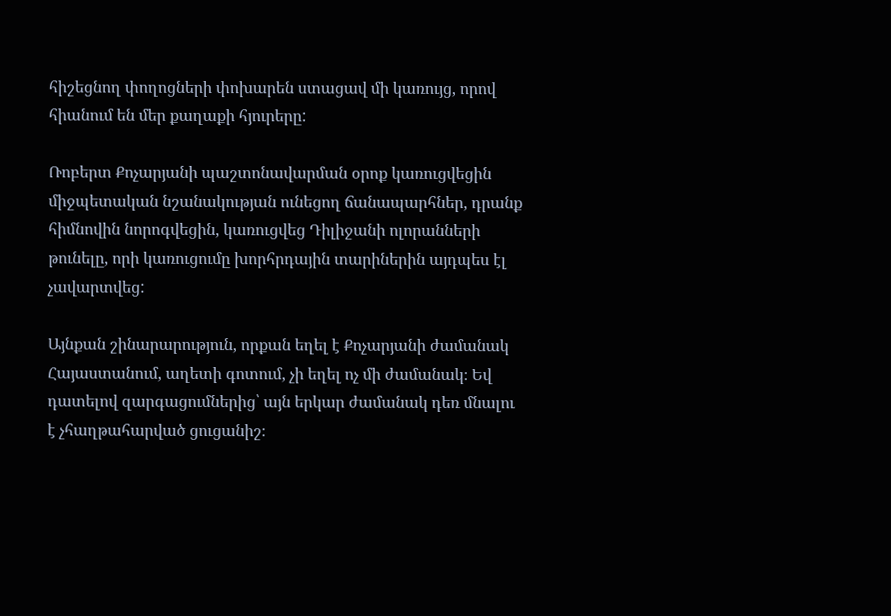հիշեցնող փողոցների փոխարեն ստացավ մի կառույց, որով հիանում են մեր քաղաքի հյուրերը:

Ռոբերտ Քոչարյանի պաշտոնավարման օրոք կառուցվեցին միջպետական նշանակության ունեցող ճանապարհներ, դրանք հիմնովին նորոգվեցին, կառուցվեց Դիլիջանի ոլորանների թունելը, որի կառուցումը խորհրդային տարիներին այդպես էլ չավարտվեց:

Այնքան շինարարություն, որքան եղել է Քոչարյանի ժամանակ Հայաստանում, աղետի գոտում, չի եղել ոչ մի ժամանակ։ Եվ դատելով զարգացումներից՝ այն երկար ժամանակ դեռ մնալու է չհաղթահարված ցուցանիշ։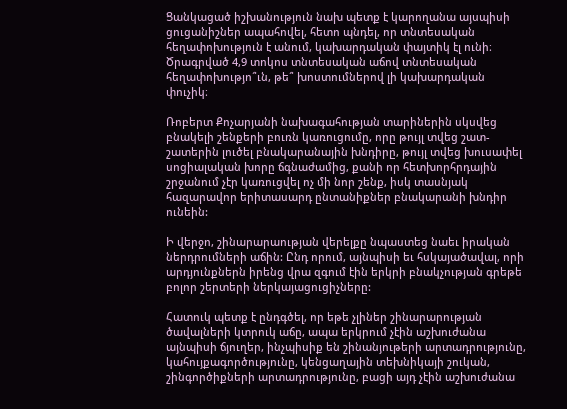Ցանկացած իշխանություն նախ պետք է կարողանա այսպիսի ցուցանիշներ ապահովել, հետո պնդել, որ տնտեսական հեղափոխություն է անում, կախարդական փայտիկ էլ ունի։ Ծրագրված 4,9 տոկոս տնտեսական աճով տնտեսական հեղափոխությո՞ւն, թե՞ խոստումներով լի կախարդական փուչիկ։

Ռոբերտ Քոչարյանի նախագահության տարիներին սկսվեց բնակելի շենքերի բուռն կառուցումը, որը թույլ տվեց շատ-շատերին լուծել բնակարանային խնդիրը, թույլ տվեց խուսափել սոցիալական խորը ճգնաժամից, քանի որ հետխորհրդային շրջանում չէր կառուցվել ոչ մի նոր շենք, իսկ տասնյակ հազարավոր երիտասարդ ընտանիքներ բնակարանի խնդիր ունեին:

Ի վերջո, շինարարաության վերելքը նպաստեց նաեւ իրական ներդրումների աճին: Ընդ որում, այնպիսի եւ հսկայածավալ, որի արդյունքներն իրենց վրա զգում էին երկրի բնակչության գրեթե բոլոր շերտերի ներկայացուցիչները:

Հատուկ պետք է ընդգծել, որ եթե չլիներ շինարարության ծավալների կտրուկ աճը, ապա երկրում չէին աշխուժանա այնպիսի ճյուղեր, ինչպիսիք են շինանյութերի արտադրությունը, կահույքագործությունը, կենցաղային տեխնիկայի շուկան, շինգործիքների արտադրությունը, բացի այդ չէին աշխուժանա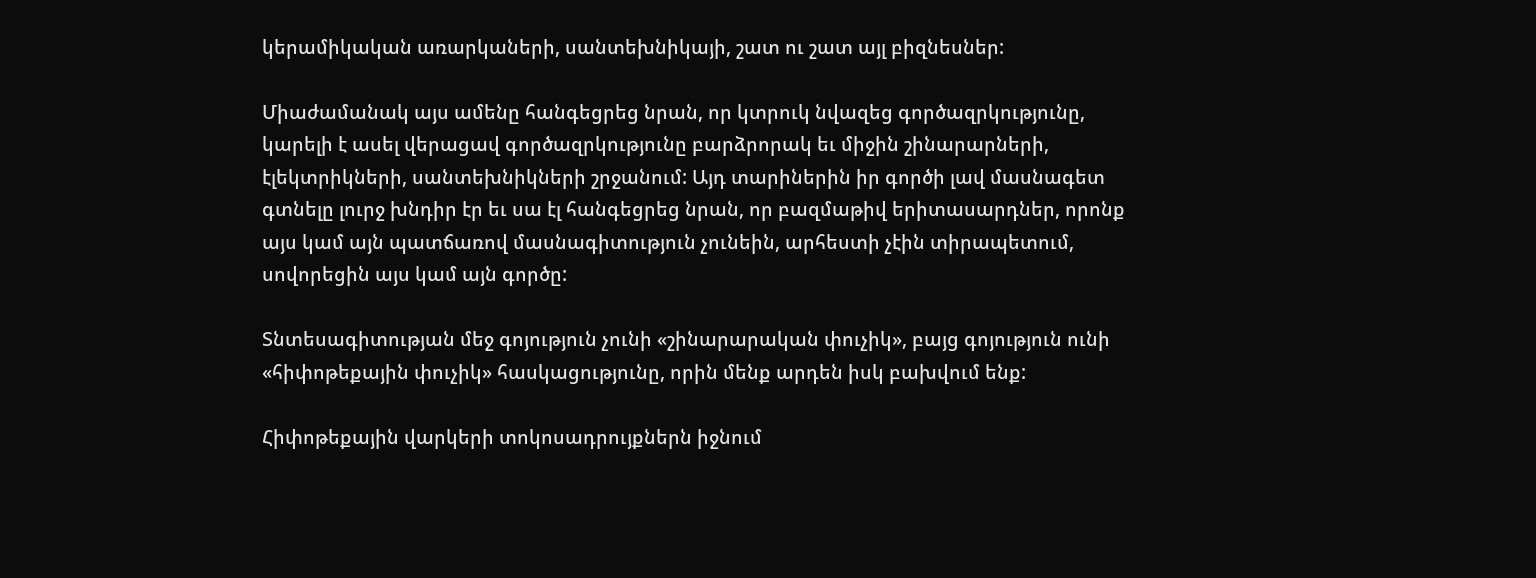կերամիկական առարկաների, սանտեխնիկայի, շատ ու շատ այլ բիզնեսներ:

Միաժամանակ այս ամենը հանգեցրեց նրան, որ կտրուկ նվազեց գործազրկությունը, կարելի է ասել վերացավ գործազրկությունը բարձրորակ եւ միջին շինարարների, էլեկտրիկների, սանտեխնիկների շրջանում: Այդ տարիներին իր գործի լավ մասնագետ գտնելը լուրջ խնդիր էր եւ սա էլ հանգեցրեց նրան, որ բազմաթիվ երիտասարդներ, որոնք այս կամ այն պատճառով մասնագիտություն չունեին, արհեստի չէին տիրապետում, սովորեցին այս կամ այն գործը:

Տնտեսագիտության մեջ գոյություն չունի «շինարարական փուչիկ», բայց գոյություն ունի «հիփոթեքային փուչիկ» հասկացությունը, որին մենք արդեն իսկ բախվում ենք:

Հիփոթեքային վարկերի տոկոսադրույքներն իջնում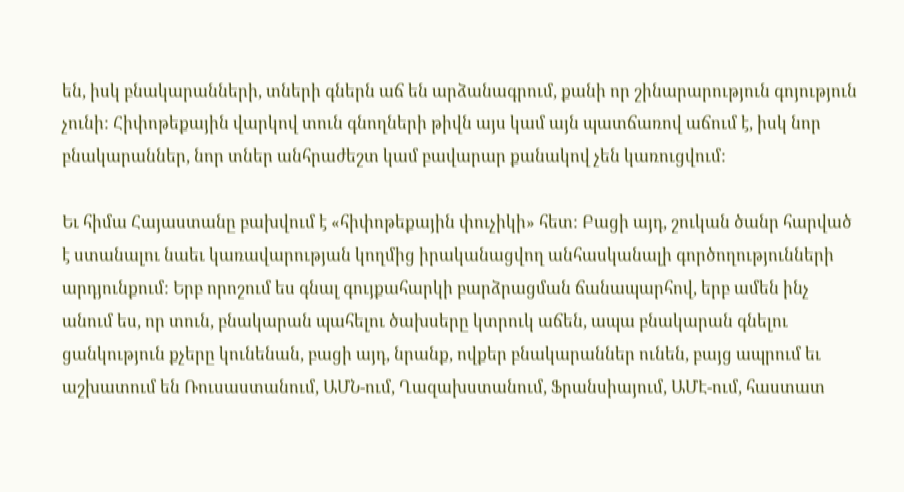են, իսկ բնակարանների, տների գներն աճ են արձանագրում, քանի որ շինարարություն գոյություն չունի: Հիփոթեքային վարկով տուն գնողների թիվն այս կամ այն պատճառով աճում է, իսկ նոր բնակարաններ, նոր տներ անհրաժեշտ կամ բավարար քանակով չեն կառուցվում:

Եւ հիմա Հայաստանը բախվում է «հիփոթեքային փուչիկի» հետ: Բացի այդ, շուկան ծանր հարված է ստանալու նաեւ կառավարության կողմից իրականացվող անհասկանալի գործողությունների արդյունքում: Երբ որոշում ես գնալ գույքահարկի բարձրացման ճանապարհով, երբ ամեն ինչ անում ես, որ տուն, բնակարան պահելու ծախսերը կտրուկ աճեն, ապա բնակարան գնելու ցանկություն քչերը կունենան, բացի այդ, նրանք, ովքեր բնակարաններ ունեն, բայց ապրում եւ աշխատում են Ռուսաստանում, ԱՄՆ-ում, Ղազախստանում, Ֆրանսիայում, ԱՄԷ-ում, հաստատ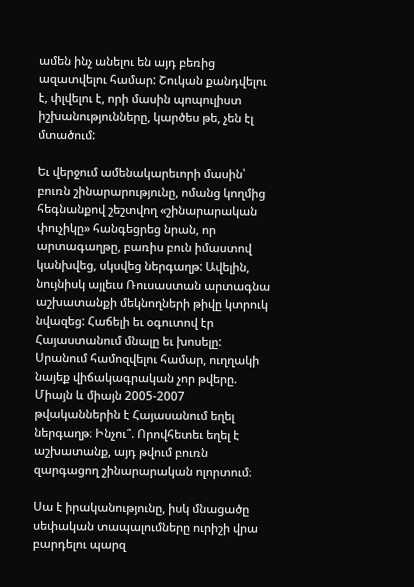ամեն ինչ անելու են այդ բեռից ազատվելու համար: Շուկան քանդվելու է, փլվելու է, որի մասին պոպուլիստ իշխանությունները, կարծես թե, չեն էլ մտածում:

Եւ վերջում ամենակարեւորի մասին՝ բուռն շինարարությունը, ոմանց կողմից հեգնանքով շեշտվող «շինարարական փուչիկը» հանգեցրեց նրան, որ արտագաղթը, բառիս բուն իմաստով կանխվեց, սկսվեց ներգաղթ: Ավելին, նույնիսկ այլեւս Ռուսաստան արտագնա աշխատանքի մեկնողների թիվը կտրուկ նվազեց: Հաճելի եւ օգուտով էր Հայաստանում մնալը եւ խոսելը: Սրանում համոզվելու համար, ուղղակի նայեք վիճակագրական չոր թվերը. Միայն և միայն 2005-2007 թվականներին է Հայասանում եղել ներգաղթ։ Ինչու՞. Որովհետեւ եղել է աշխատանք, այդ թվում բուռն զարգացող շինարարական ոլորտում։

Սա է իրականությունը, իսկ մնացածը սեփական տապալումները ուրիշի վրա բարդելու պարզ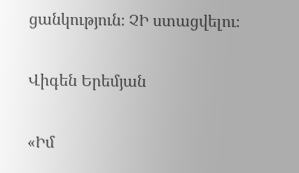ցանկություն։ ՉԻ ստացվելու։

Վիգեն Երեմյան

«Իմ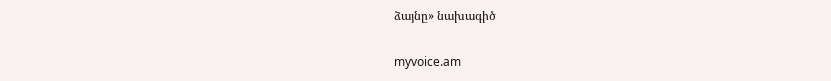ձայնը» նախագիծ

myvoice.am